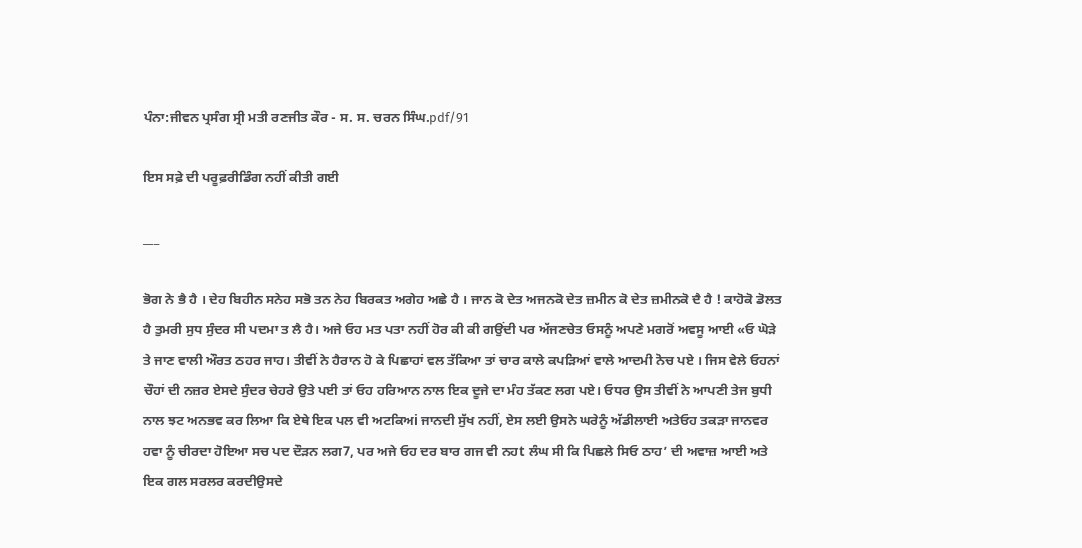ਪੰਨਾ:ਜੀਵਨ ਪ੍ਰਸੰਗ ਸ੍ਰੀ ਮਤੀ ਰਣਜੀਤ ਕੌਰ - ਸ. ਸ. ਚਰਨ ਸਿੰਘ.pdf/91

ਇਸ ਸਫ਼ੇ ਦੀ ਪਰੂਫ਼ਰੀਡਿੰਗ ਨਹੀਂ ਕੀਤੀ ਗਈ

___

ਭੋਗ ਨੇ ਭੈ ਹੈ । ਦੇਹ ਬਿਹੀਨ ਸਨੇਹ ਸਭੋ ਤਨ ਨੇਹ ਬਿਰਕਤ ਅਗੇਹ ਅਛੇ ਹੈ । ਜਾਨ ਕੋ ਦੇਤ ਅਜਨਕੋ ਦੇਤ ਜ਼ਮੀਨ ਕੋ ਦੇਤ ਜ਼ਮੀਨਕੋ ਦੈ ਹੈ ! ਕਾਹੋਕੋ ਡੋਲਤ ਹੈ ਤੁਮਰੀ ਸੁਧ ਸੁੰਦਰ ਸੀ ਪਦਮਾ ਤ ਲੈ ਹੈ। ਅਜੇ ਓਹ ਮਤ ਪਤਾ ਨਹੀਂ ਹੋਰ ਕੀ ਕੀ ਗਉਂਦੀ ਪਰ ਅੱਜਣਚੇਤ ਓਸਨੂੰ ਅਪਣੇ ਮਗਰੋਂ ਅਵਸੂ ਆਈ «ਓ ਘੋੜੇ ਤੇ ਜਾਣ ਵਾਲੀ ਔਰਤ ਠਹਰ ਜਾਹ। ਤੀਵੀਂ ਨੇ ਹੈਰਾਨ ਹੋ ਕੇ ਪਿਛਾਹਾਂ ਵਲ ਤੱਕਿਆ ਤਾਂ ਚਾਰ ਕਾਲੇ ਕਪੜਿਆਂ ਵਾਲੇ ਆਦਮੀ ਨੋਚ ਪਏ । ਜਿਸ ਵੇਲੇ ਓਹਨਾਂ ਚੌਹਾਂ ਦੀ ਨਜ਼ਰ ਏਸਦੇ ਸੁੰਦਰ ਚੇਹਰੇ ਉਤੇ ਪਈ ਤਾਂ ਓਹ ਹਰਿਆਨ ਨਾਲ ਇਕ ਦੂਜੇ ਦਾ ਮੰਹ ਤੱਕਣ ਲਗ ਪਏ। ਓਧਰ ਉਸ ਤੀਵੀਂ ਨੇ ਆਪਣੀ ਤੇਜ ਬੁਧੀ ਨਾਲ ਝਟ ਅਨਭਵ ਕਰ ਲਿਆ ਕਿ ਏਥੇ ਇਕ ਪਲ ਵੀ ਅਟਕਿਅi ਜਾਨਦੀ ਸੁੱਖ ਨਹੀਂ, ਏਸ ਲਈ ਉਸਨੇ ਘਰੇਨੂੰ ਅੱਡੀਲਾਈ ਅਤੇਓਹ ਤਕੜਾ ਜਾਨਵਰ ਹਵਾ ਨੂੰ ਚੀਰਦਾ ਹੋਇਆ ਸਚ ਪਦ ਦੌੜਨ ਲਗ7, ਪਰ ਅਜੇ ਓਹ ਦਰ ਬਾਰ ਗਜ ਵੀ ਨਹt ਲੰਘ ਸੀ ਕਿ ਪਿਛਲੇ ਸਿਓ ਠਾਹ’ ਦੀ ਅਵਾਜ਼ ਆਈ ਅਤੇ ਇਕ ਗਲ ਸਰਲਰ ਕਰਦੀਉਸਦੇ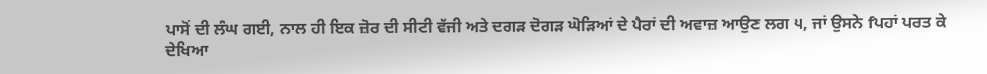ਪਾਸੋਂ ਦੀ ਲੰਘ ਗਈ, ਨਾਲ ਹੀ ਇਕ ਜ਼ੋਰ ਦੀ ਸੀਟੀ ਵੱਜੀ ਅਤੇ ਦਗੜ ਦੋਗੜ ਘੋੜਿਆਂ ਦੇ ਪੈਰਾਂ ਦੀ ਅਵਾਜ਼ ਆਉਣ ਲਗ ੫, ਜਾਂ ਉਸਨੇ fਪਹਾਂ ਪਰਤ ਕੇ ਦੇਖਿਆ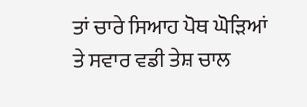ਤਾਂ ਚਾਰੇ ਸਿਆਹ ਪੋਥ ਘੋੜਿਆਂ ਤੇ ਸਵਾਰ ਵਡੀ ਤੇਸ਼ ਚਾਲ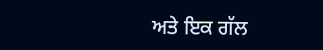ਅਤੇ ਇਕ ਗੱਲ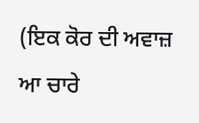(ਇਕ ਕੋਰ ਦੀ ਅਵਾਜ਼ ਆ ਚਾਰੇ